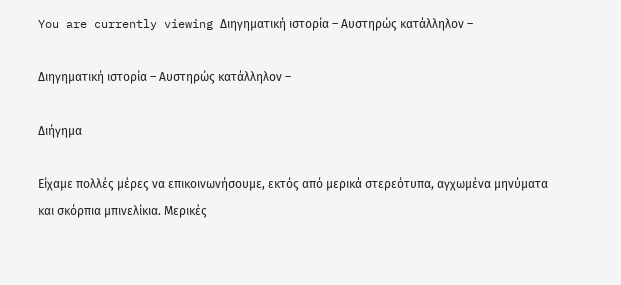You are currently viewing Διηγηματική ιστορία – Αυστηρώς κατάλληλον –

Διηγηματική ιστορία – Αυστηρώς κατάλληλον –

Διήγημα

Είχαμε πολλές μέρες να επικοινωνήσουμε, εκτός από μερικά στερεότυπα, αγχωμένα μηνύματα και σκόρπια μπινελίκια. Μερικές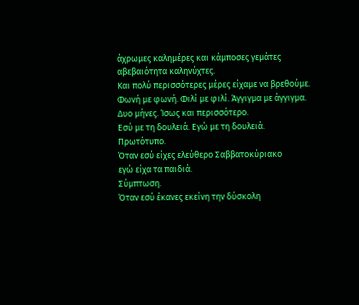άχρωμες καλημέρες και κάμποσες γεμάτες αβεβαιότητα καληνύχτες.
Και πολύ περισσότερες μέρες είχαμε να βρεθούμε. Φωνή με φωνή. Φιλί με φιλί. Άγγιγμα με άγγιγμα.
Δυο μήνες. Ίσως και περισσότερο.
Εσύ με τη δουλειά. Εγώ με τη δουλειά.
Πρωτότυπο.
Όταν εσύ είχες ελεύθερο Σαββατοκύριακο
εγώ είχα τα παιδιά.
Σύμπτωση.
Όταν εσύ έκανες εκείνη την δύσκολη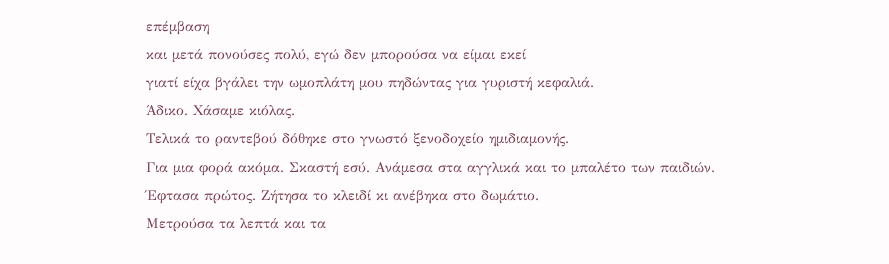επέμβαση
και μετά πονούσες πολύ, εγώ δεν μπορούσα να είμαι εκεί
γιατί είχα βγάλει την ωμοπλάτη μου πηδώντας για γυριστή κεφαλιά.
Άδικο. Χάσαμε κιόλας.
Τελικά το ραντεβού δόθηκε στο γνωστό ξενοδοχείο ημιδιαμονής.
Για μια φορά ακόμα. Σκαστή εσύ. Ανάμεσα στα αγγλικά και το μπαλέτο των παιδιών.
Έφτασα πρώτος. Ζήτησα το κλειδί κι ανέβηκα στο δωμάτιο.
Μετρούσα τα λεπτά και τα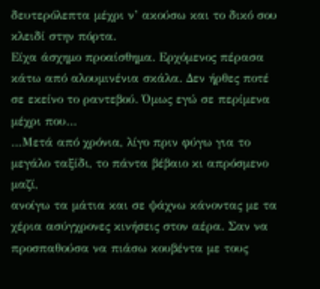δευτερόλεπτα μέχρι ν’ ακούσω και το δικό σου κλειδί στην πόρτα.
Είχα άσχημο προαίσθημα. Ερχόμενος πέρασα κάτω από αλουμινένια σκάλα. Δεν ήρθες ποτέ σε εκείνο το ραντεβού. Όμως εγώ σε περίμενα μέχρι που…
…Μετά από χρόνια, λίγο πριν φύγω για το μεγάλο ταξίδι, το πάντα βέβαιο κι απρόσμενο μαζί,
ανοίγω τα μάτια και σε ψάχνω κάνοντας με τα χέρια ασύγχρονες κινήσεις στον αέρα. Σαν να προσπαθούσα να πιάσω κουβέντα με τους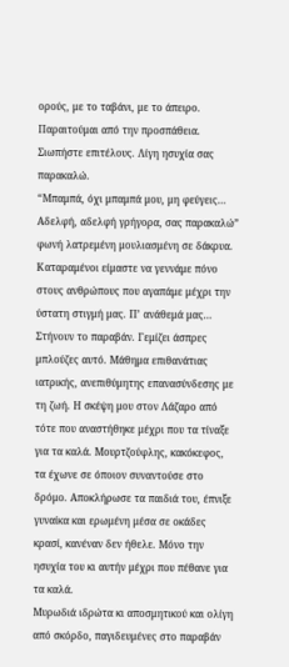ορούς, με το ταβάνι, με το άπειρο.
Παραιτούμαι από την προσπάθεια. Σιωπήστε επιτέλους. Λίγη ησυχία σας παρακαλώ.
“Μπαμπά, όχι μπαμπά μου, μη φεύγεις… Αδελφή, αδελφή γρήγορα, σας παρακαλώ” φωνή λατρεμένη μουλιασμένη σε δάκρυα.
Καταραμένοι είμαστε να γεννάμε πόνο στους ανθρώπους που αγαπάμε μέχρι την ύστατη στιγμή μας. Π’ ανάθεμά μας…
Στήνουν το παραβάν. Γεμίζει άσπρες μπλούζες αυτό. Μάθημα επιθανάτιας ιατρικής, ανεπιθύμητης επανασύνδεσης με τη ζωή. Η σκέψη μου στον Λάζαρο από τότε που αναστήθηκε μέχρι που τα τίναξε για τα καλά. Μουρτζούφλης, κακόκεφος, τα έχωνε σε όποιον συναντούσε στο δρόμο. Αποκλήρωσε τα παιδιά του, έπνιξε γυναίκα και ερωμένη μέσα σε οκάδες κρασί, κανέναν δεν ήθελε. Μόνο την ησυχία του κι αυτήν μέχρι που πέθανε για τα καλά.
Μυρωδιά ιδρώτα κι αποσμητικού και ολίγη από σκόρδο, παγιδευμένες στο παραβάν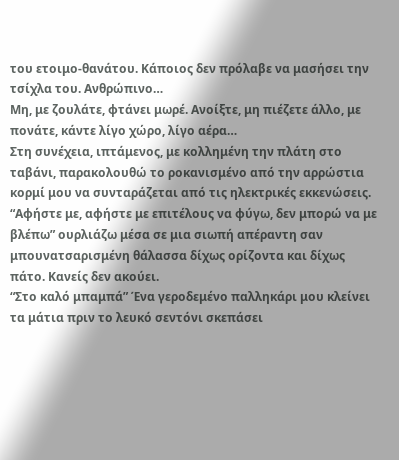του ετοιμο-θανάτου. Κάποιος δεν πρόλαβε να μασήσει την τσίχλα του. Ανθρώπινο…
Μη, με ζουλάτε, φτάνει μωρέ. Ανοίξτε, μη πιέζετε άλλο, με πονάτε, κάντε λίγο χώρο, λίγο αέρα…
Στη συνέχεια, ιπτάμενος, με κολλημένη την πλάτη στο ταβάνι, παρακολουθώ το ροκανισμένο από την αρρώστια κορμί μου να συνταράζεται από τις ηλεκτρικές εκκενώσεις.
“Αφήστε με, αφήστε με επιτέλους να φύγω, δεν μπορώ να με βλέπω” ουρλιάζω μέσα σε μια σιωπή απέραντη σαν μπουνατσαρισμένη θάλασσα δίχως ορίζοντα και δίχως πάτο. Κανείς δεν ακούει.
“Στο καλό μπαμπά” Ένα γεροδεμένο παλληκάρι μου κλείνει τα μάτια πριν το λευκό σεντόνι σκεπάσει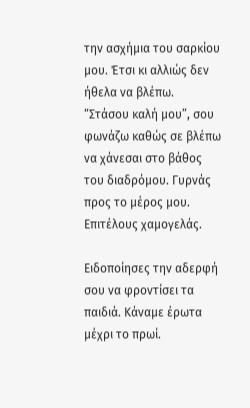την ασχήμια του σαρκίου μου. Έτσι κι αλλιώς δεν ήθελα να βλέπω.
“Στάσου καλή μου”, σου φωνάζω καθώς σε βλέπω να χάνεσαι στο βάθος του διαδρόμου. Γυρνάς προς το μέρος μου. Επιτέλους χαμογελάς.

Ειδοποίησες την αδερφή σου να φροντίσει τα παιδιά. Κάναμε έρωτα μέχρι το πρωί.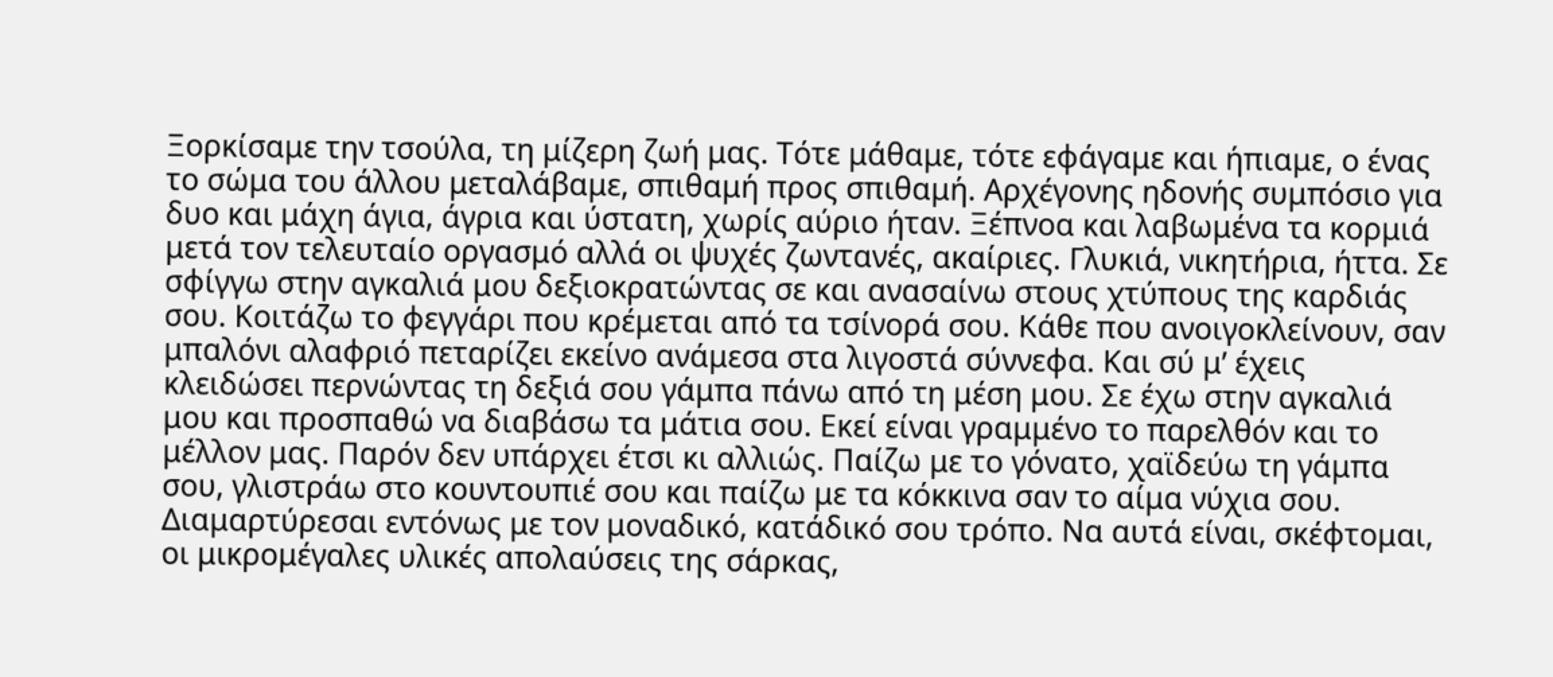Ξορκίσαμε την τσούλα, τη μίζερη ζωή μας. Τότε μάθαμε, τότε εφάγαμε και ήπιαμε, ο ένας το σώμα του άλλου μεταλάβαμε, σπιθαμή προς σπιθαμή. Αρχέγονης ηδονής συμπόσιο για δυο και μάχη άγια, άγρια και ύστατη, χωρίς αύριο ήταν. Ξέπνοα και λαβωμένα τα κορμιά μετά τον τελευταίο οργασμό αλλά οι ψυχές ζωντανές, ακαίριες. Γλυκιά, νικητήρια, ήττα. Σε σφίγγω στην αγκαλιά μου δεξιοκρατώντας σε και ανασαίνω στους χτύπους της καρδιάς σου. Κοιτάζω το φεγγάρι που κρέμεται από τα τσίνορά σου. Κάθε που ανοιγοκλείνουν, σαν μπαλόνι αλαφριό πεταρίζει εκείνο ανάμεσα στα λιγοστά σύννεφα. Και σύ μ’ έχεις κλειδώσει περνώντας τη δεξιά σου γάμπα πάνω από τη μέση μου. Σε έχω στην αγκαλιά μου και προσπαθώ να διαβάσω τα μάτια σου. Εκεί είναι γραμμένο το παρελθόν και το μέλλον μας. Παρόν δεν υπάρχει έτσι κι αλλιώς. Παίζω με το γόνατο, χαϊδεύω τη γάμπα σου, γλιστράω στο κουντουπιέ σου και παίζω με τα κόκκινα σαν το αίμα νύχια σου. Διαμαρτύρεσαι εντόνως με τον μοναδικό, κατάδικό σου τρόπο. Να αυτά είναι, σκέφτομαι, οι μικρομέγαλες υλικές απολαύσεις της σάρκας,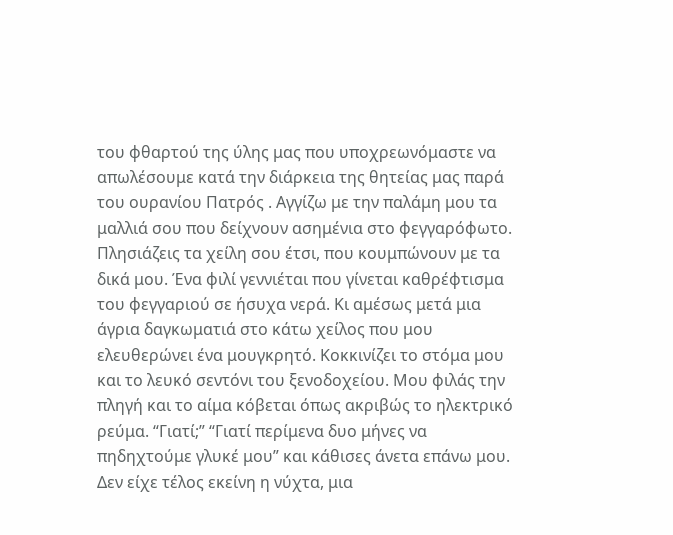του φθαρτού της ύλης μας που υποχρεωνόμαστε να απωλέσουμε κατά την διάρκεια της θητείας μας παρά του ουρανίου Πατρός . Αγγίζω με την παλάμη μου τα μαλλιά σου που δείχνουν ασημένια στο φεγγαρόφωτο. Πλησιάζεις τα χείλη σου έτσι, που κουμπώνουν με τα δικά μου. Ένα φιλί γεννιέται που γίνεται καθρέφτισμα του φεγγαριού σε ήσυχα νερά. Κι αμέσως μετά μια άγρια δαγκωματιά στο κάτω χείλος που μου ελευθερώνει ένα μουγκρητό. Κοκκινίζει το στόμα μου και το λευκό σεντόνι του ξενοδοχείου. Μου φιλάς την πληγή και το αίμα κόβεται όπως ακριβώς το ηλεκτρικό ρεύμα. “Γιατί;” “Γιατί περίμενα δυο μήνες να πηδηχτούμε γλυκέ μου” και κάθισες άνετα επάνω μου.
Δεν είχε τέλος εκείνη η νύχτα, μια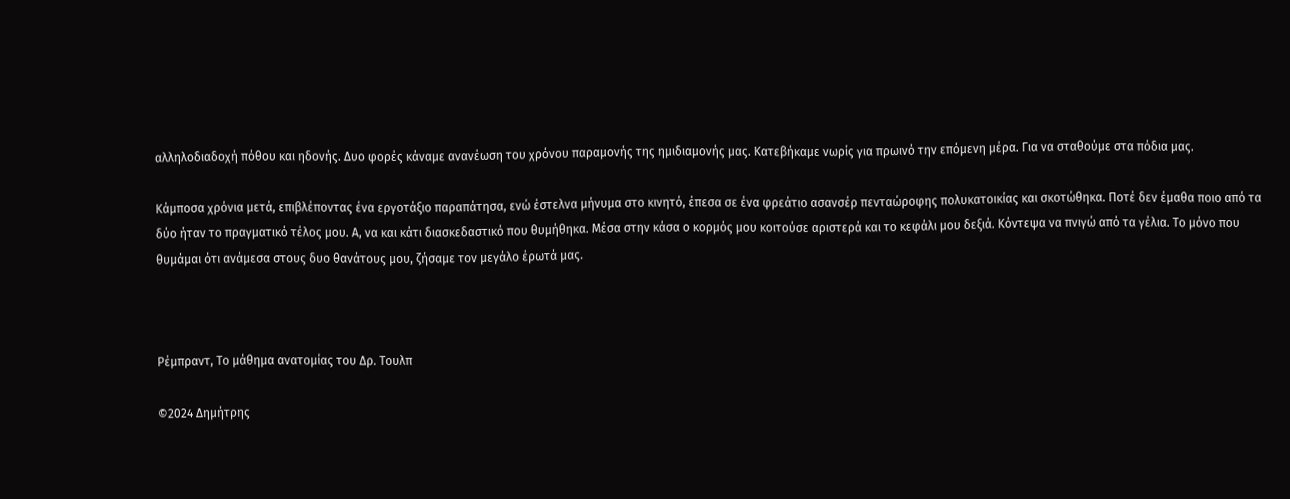αλληλοδιαδοχή πόθου και ηδονής. Δυο φορές κάναμε ανανέωση του χρόνου παραμονής της ημιδιαμονής μας. Κατεβήκαμε νωρίς για πρωινό την επόμενη μέρα. Για να σταθούμε στα πόδια μας.

Κάμποσα χρόνια μετά, επιβλέποντας ένα εργοτάξιο παραπάτησα, ενώ έστελνα μήνυμα στο κινητό, έπεσα σε ένα φρεάτιο ασανσέρ πενταώροφης πολυκατοικίας και σκοτώθηκα. Ποτέ δεν έμαθα ποιο από τα δύο ήταν το πραγματικό τέλος μου. Α, να και κάτι διασκεδαστικό που θυμήθηκα. Μέσα στην κάσα ο κορμός μου κοιτούσε αριστερά και το κεφάλι μου δεξιά. Κόντεψα να πνιγώ από τα γέλια. Το μόνο που θυμάμαι ότι ανάμεσα στους δυο θανάτους μου, ζήσαμε τον μεγάλο έρωτά μας.



Ρέμπραντ, Το μάθημα ανατομίας του Δρ. Τουλπ

©2024 Δημήτρης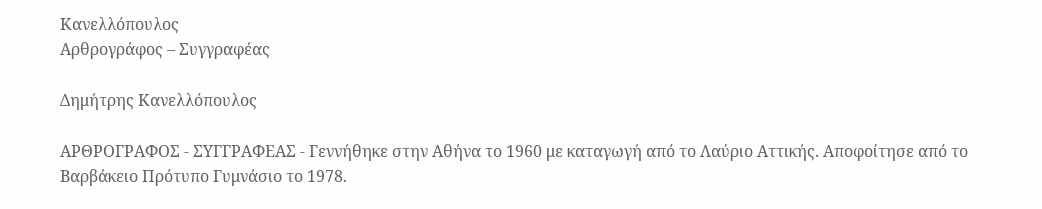Κανελλόπουλος
Αρθρογράφος – Συγγραφέας

Δημήτρης Κανελλόπουλος

ΑΡΘΡΟΓΡΑΦΟΣ - ΣΥΓΓΡΑΦΕΑΣ - Γεννήθηκε στην Αθήνα το 1960 με καταγωγή από το Λαύριο Αττικής. Αποφοίτησε από το Βαρβάκειο Πρότυπο Γυμνάσιο το 1978.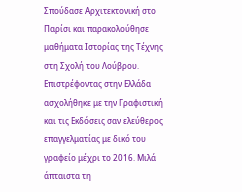Σπούδασε Αρχιτεκτονική στο Παρίσι και παρακολούθησε μαθήματα Ιστορίας της Τέχνης στη Σχολή του Λούβρου. Επιστρέφοντας στην Ελλάδα ασχολήθηκε με την Γραφιστική και τις Εκδόσεις σαν ελεύθερος επαγγελματίας με δικό του γραφείο μέχρι το 2016. Μιλά άπταιστα τη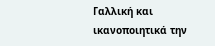Γαλλική και ικανοποιητικά την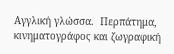Αγγλική γλώσσα.  Περπάτημα, κινηματογράφος και ζωγραφική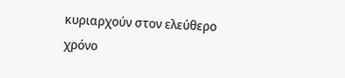κυριαρχούν στον ελεύθερο χρόνο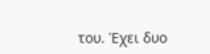του. Έχει δυο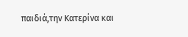παιδιά,την Κατερίνα και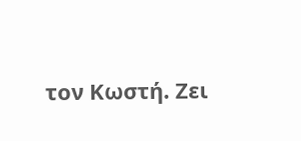τον Κωστή. Ζει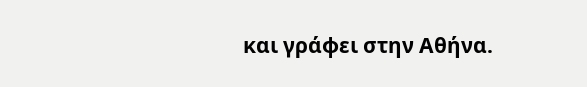και γράφει στην Αθήνα.